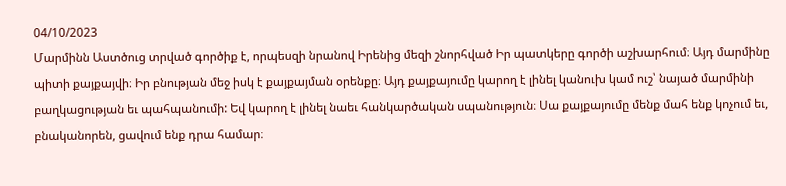04/10/2023
Մարմինն Աստծուց տրված գործիք է, որպեսզի նրանով Իրենից մեզի շնորհված Իր պատկերը գործի աշխարհում։ Այդ մարմինը պիտի քայքայվի։ Իր բնության մեջ իսկ է քայքայման օրենքը։ Այդ քայքայումը կարող է լինել կանուխ կամ ուշ՝ նայած մարմինի բաղկացության եւ պահպանումի: Եվ կարող է լինել նաեւ հանկարծական սպանություն։ Սա քայքայումը մենք մահ ենք կոչում եւ, բնականորեն, ցավում ենք դրա համար։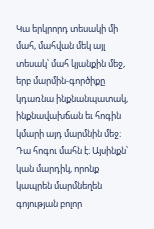Կա երկրորդ տեսակի մի մահ, մահվան մեկ այլ տեսակ՝ մահ կյանքին մեջ, երբ մարմին-գործիքը կդառնա ինքնանպատակ, ինքնավախճան եւ հոգին կմարի այդ մարմնին մեջ։ Դա հոգու մահն է։ Այսինքն՝ կան մարդիկ, որոնք կապրեն մարմնեղեն գոյության բոլոր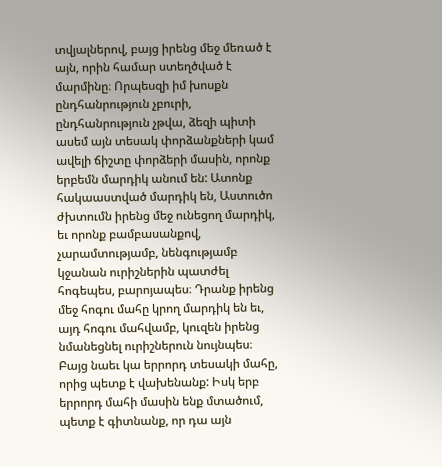տվյալներով, բայց իրենց մեջ մեռած է այն, որին համար ստեղծված է մարմինը։ Որպեսզի իմ խոսքն ընդհանրություն չբուրի, ընդհանրություն չթվա, ձեզի պիտի ասեմ այն տեսակ փորձանքների կամ ավելի ճիշտը փորձերի մասին, որոնք երբեմն մարդիկ անում են: Ատոնք հակաաստված մարդիկ են, Աստուծո ժխտումն իրենց մեջ ունեցող մարդիկ, եւ որոնք բամբասանքով, չարամտությամբ, նենգությամբ կջանան ուրիշներին պատժել հոգեպես, բարոյապես։ Դրանք իրենց մեջ հոգու մահը կրող մարդիկ են եւ, այդ հոգու մահվամբ, կուզեն իրենց նմանեցնել ուրիշներուն նույնպես։
Բայց նաեւ կա երրորդ տեսակի մահը, որից պետք է վախենանք: Իսկ երբ երրորդ մահի մասին ենք մտածում, պետք է գիտնանք, որ դա այն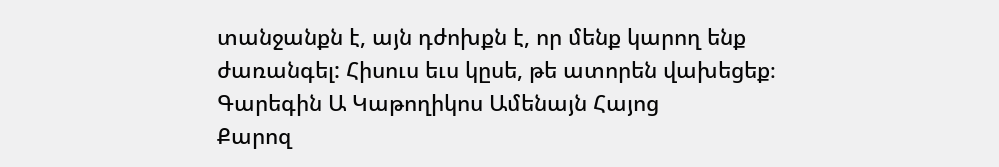տանջանքն է, այն դժոխքն է, որ մենք կարող ենք ժառանգել: Հիսուս եւս կըսե, թե ատորեն վախեցեք։
Գարեգին Ա Կաթողիկոս Ամենայն Հայոց
Քարոզ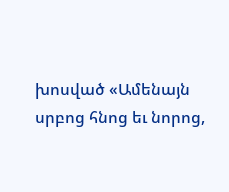խոսված «Ամենայն սրբոց հնոց եւ նորոց,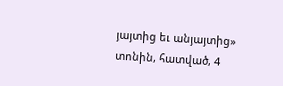յայտից եւ անյայտից» տոնին, հատված, 4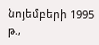նոյեմբերի 1995 թ.,